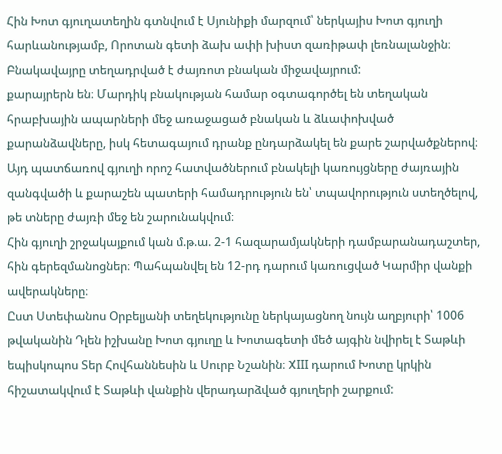Հին Խոտ գյուղատեղին գտնվում է Սյունիքի մարզում՝ ներկայիս Խոտ գյուղի հարևանությամբ, Որոտան գետի ձախ ափի խիստ զառիթափ լեռնալանջին։ Բնակավայրը տեղադրված է ժայռոտ բնական միջավայրում:
քարայրերն են։ Մարդիկ բնակության համար օգտագործել են տեղական հրաբխային ապարների մեջ առաջացած բնական և ձևափոխված քարանձավները, իսկ հետագայում դրանք ընդարձակել են քարե շարվածքներով։ Այդ պատճառով գյուղի որոշ հատվածներում բնակելի կառույցները ժայռային զանգվածի և քարաշեն պատերի համադրություն են՝ տպավորություն ստեղծելով, թե տները ժայռի մեջ են շարունակվում։
Հին գյուղի շրջակայքում կան մ.թ.ա. 2-1 հազարամյակների դամբարանադաշտեր, հին գերեզմանոցներ։ Պահպանվել են 12-րդ դարում կառուցված Կարմիր վանքի ավերակները։
Ըստ Ստեփանոս Օրբելյանի տեղեկությունը ներկայացնող նույն աղբյուրի՝ 1006 թվականին Դլեն իշխանը Խոտ գյուղը և Խոտագետի մեծ այգին նվիրել է Տաթևի եպիսկոպոս Տեր Հովհաննեսին և Սուրբ Նշանին։ XIII դարում Խոտը կրկին հիշատակվում է Տաթևի վանքին վերադարձված գյուղերի շարքում: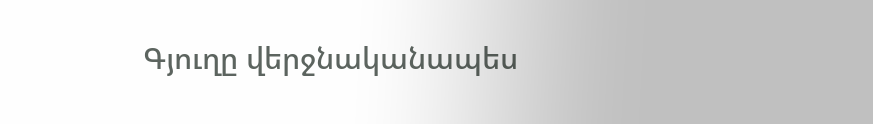Գյուղը վերջնականապես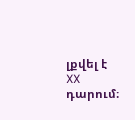լքվել է XX դարում։